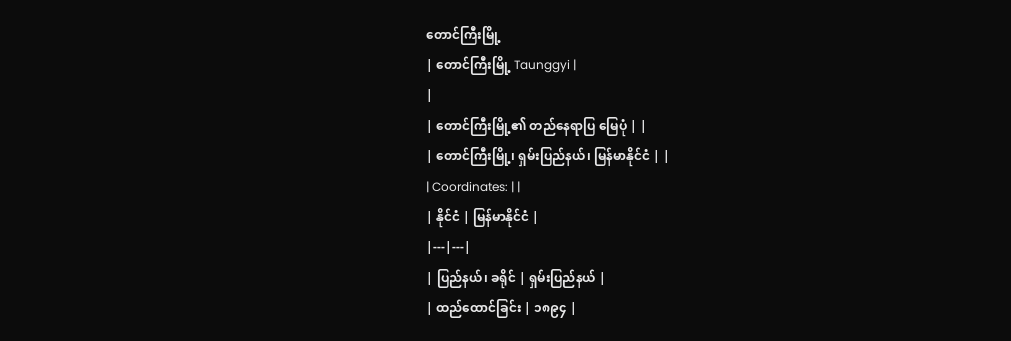တောင်ကြီးမြို့
| တောင်ကြီးမြို့ Taunggyi |
|
| တောင်ကြီးမြို့၏ တည်နေရာပြ မြေပုံ | |
| တောင်ကြီးမြို့၊ ရှမ်းပြည်နယ်၊ မြန်မာနိုင်ငံ | |
| Coordinates: | |
| နိုင်ငံ | မြန်မာနိုင်ငံ |
|---|---|
| ပြည်နယ်၊ ခရိုင် | ရှမ်းပြည်နယ် |
| ထည်ထောင်ခြင်း | ၁၈၉၄ |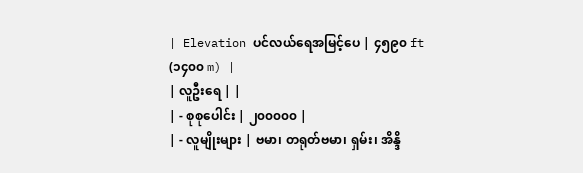| Elevation ပင်လယ်ရေအမြင့်ပေ | ၄၅၉၀ ft (၁၄၀၀ m) |
| လူဦးရေ | |
| - စုစုပေါင်း | ၂၀၀၀၀၀ |
| - လူမျိုးများ | ဗမာ၊ တရုတ်ဗမာ၊ ရှမ်း၊ အိန္ဒိ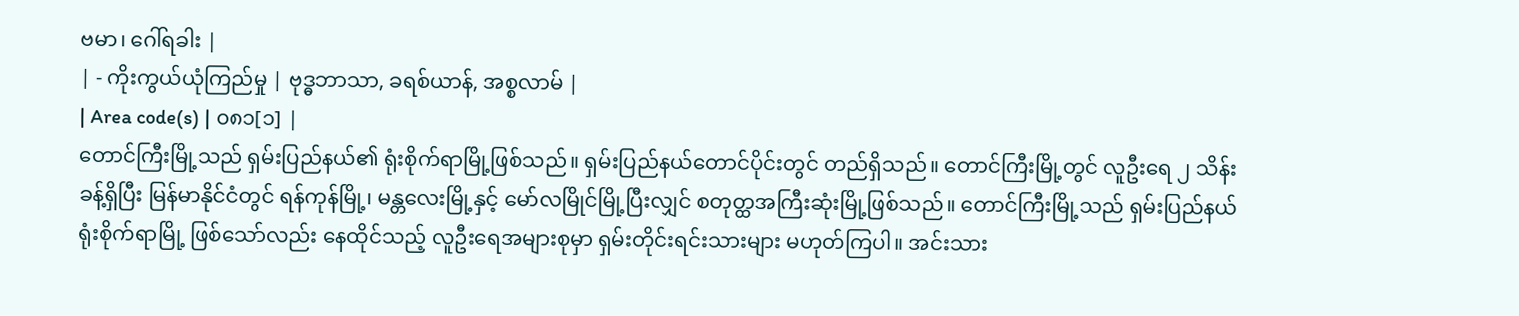ဗမာ၊ ဂေါ်ရခါး |
| - ကိုးကွယ်ယုံကြည်မှု | ဗုဒ္ဓဘာသာ, ခရစ်ယာန်, အစ္စလာမ် |
| Area code(s) | ၀၈၁[၁] |
တောင်ကြီးမြို့သည် ရှမ်းပြည်နယ်၏ ရုံးစိုက်ရာမြို့ဖြစ်သည်။ ရှမ်းပြည်နယ်တောင်ပိုင်းတွင် တည်ရှိသည်။ တောင်ကြီးမြို့တွင် လူဦးရေ ၂ သိန်းခန့်ရှိပြီး မြန်မာနိုင်ငံတွင် ရန်ကုန်မြို့၊ မန္တလေးမြို့နှင့် မော်လမြိုင်မြို့ပြီးလျှင် စတုတ္ထအကြီးဆုံးမြို့ဖြစ်သည်။ တောင်ကြီးမြို့သည် ရှမ်းပြည်နယ် ရုံးစိုက်ရာမြို့ ဖြစ်သော်လည်း နေထိုင်သည့် လူဦးရေအများစုမှာ ရှမ်းတိုင်းရင်းသားများ မဟုတ်ကြပါ။ အင်းသား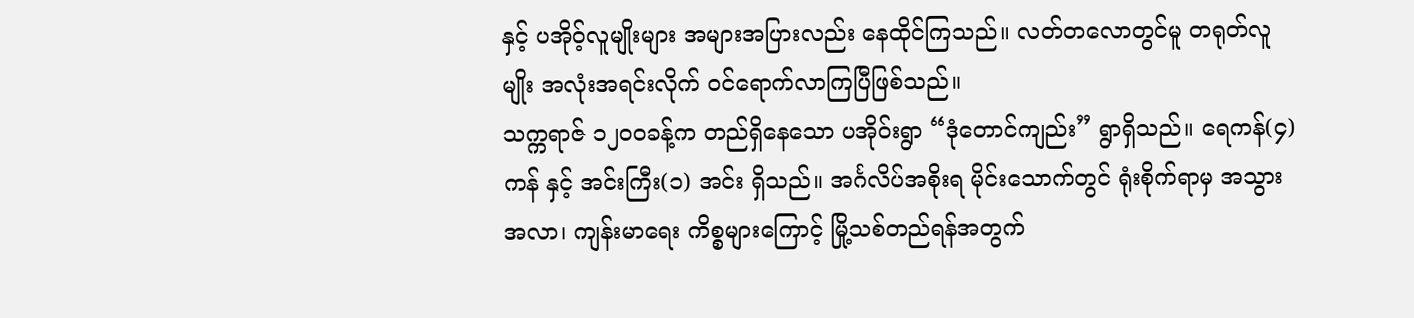နှင့် ပအိုဝ့်လူမျိုးများ အများအပြားလည်း နေထိုင်ကြသည်။ လတ်တလောတွင်မူ တရုတ်လူမျိုး အလုံးအရင်းလိုက် ဝင်ရောက်လာကြပြီဖြစ်သည်။
သက္ကရာဇ် ၁၂၀ဝခန့်က တည်ရှိနေသော ပအိုဝ်းရွာ “ဒုံတောင်ကျည်း” ရွာရှိသည်။ ရေကန်(၄) ကန် နှင့် အင်းကြီး(၁) အင်း ရှိသည်။ အင်္ဂလိပ်အစိုးရ မိုင်းသောက်တွင် ရုံးစိုက်ရာမှ အသွားအလာ၊ ကျန်းမာရေး ကိစ္စများကြောင့် မြို့သစ်တည်ရန်အတွက်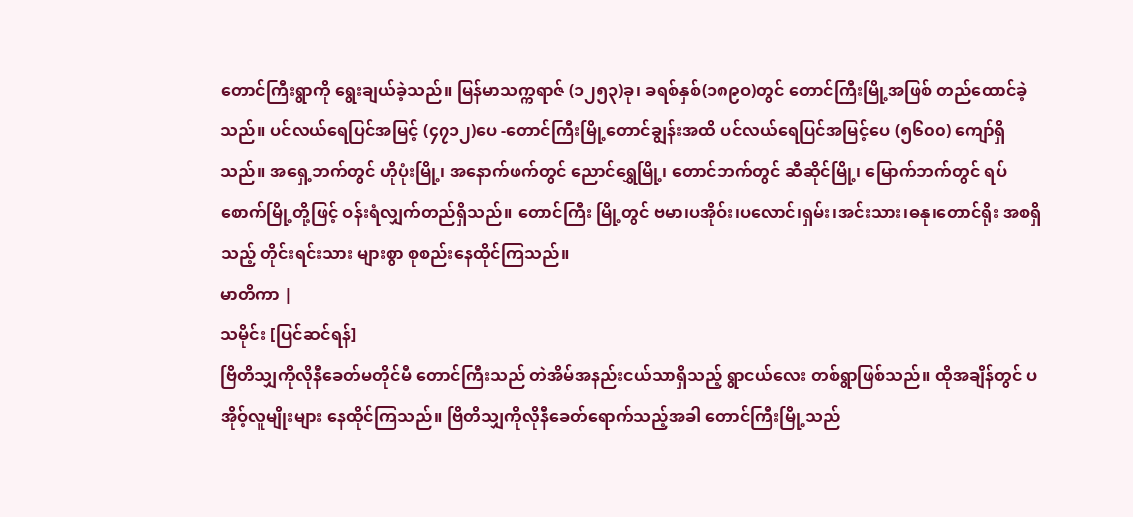တောင်ကြီးရွာကို ရွေးချယ်ခဲ့သည်။ မြန်မာသက္ကရာဇ် (၁၂၅၃)ခု၊ ခရစ်နှစ်(၁၈၉ဝ)တွင် တောင်ကြီးမြို့အဖြစ် တည်ထောင်ခဲ့သည်။ ပင်လယ်ရေပြင်အမြင့် (၄၇၁၂)ပေ -တောင်ကြီးမြို့တောင်ချွန်းအထိ ပင်လယ်ရေပြင်အမြင့်ပေ (၅၆၀၀) ကျော်ရှိသည်။ အရှေ့ဘက်တွင် ဟိုပုံးမြို့၊ အနောက်ဖက်တွင် ညောင်ရွှေမြို့၊ တောင်ဘက်တွင် ဆီဆိုင်မြို့၊ မြောက်ဘက်တွင် ရပ်စောက်မြို့တို့ဖြင့် ဝန်းရံလျှက်တည်ရှိသည်။ တောင်ကြီး မြို့တွင် ဗမာ၊ပအိုဝ်း၊ပလောင်၊ရှမ်း၊အင်းသား၊ဓနု၊တောင်ရိုး အစရှိသည့် တိုင်းရင်းသား များစွာ စုစည်းနေထိုင်ကြသည်။
မာတိကာ |
သမိုင်း [ပြင်ဆင်ရန်]
ဗြိတိသျှကိုလိုနီခေတ်မတိုင်မီ တောင်ကြီးသည် တဲအိမ်အနည်းငယ်သာရှိသည့် ရွာငယ်လေး တစ်ရွာဖြစ်သည်။ ထိုအချိန်တွင် ပအိုဝ့်လူမျိုးများ နေထိုင်ကြသည်။ ဗြိတိသျှကိုလိုနီခေတ်ရောက်သည့်အခါ တောင်ကြီးမြို့သည်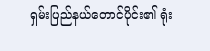ရှမ်းပြည်နယ်တောင်ပိုင်း၏ ရုံး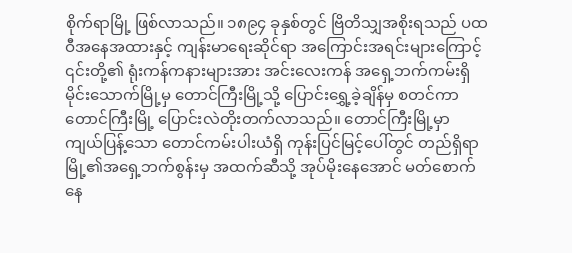စိုက်ရာမြို့ ဖြစ်လာသည်။ ၁၈၉၄ ခုနှစ်တွင် ဗြိတိသျှအစိုးရသည် ပထဝီအနေအထားနှင့် ကျန်းမာရေးဆိုင်ရာ အကြောင်းအရင်းများကြောင့် ၎င်းတို့၏ ရုံးကန်ကနားများအား အင်းလေးကန် အရှေ့ဘက်ကမ်းရှိ မိုင်းသောက်မြို့မှ တောင်ကြီးမြို့သို့ ပြောင်းရွှေ့ခဲ့ချိန်မှ စတင်ကာ တောင်ကြီးမြို့ ပြောင်းလဲတိုးတက်လာသည်။ တောင်ကြီးမြို့မှာ ကျယ်ပြန့်သော တောင်ကမ်းပါးယံရှိ ကုန်းပြင်မြင့်ပေါ်တွင် တည်ရှိရာ မြို့၏အရှေ့ဘက်စွန်းမှ အထက်ဆီသို့ အုပ်မိုးနေအောင် မတ်စောက်နေ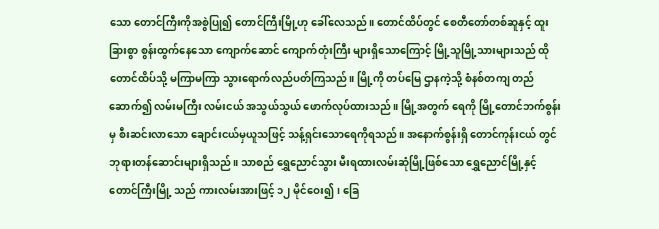သော တောင်ကြီးကိုအစွဲပြု၍ တောင်ကြီးမြို့ဟု ခေါ်လေသည်။ တောင်ထိပ်တွင် စေတီတော်တစ်ဆူနှင့် ထူးခြားစွာ စွန်းထွက်နေသော ကျောက်ဆောင် ကျောက်တုံးကြီး များရှိသောကြောင့် မြို့သူမြို့သားများသည် ထိုတောင်ထိပ်သို့ မကြာမကြာ သွားရောက်လည်ပတ်ကြသည်။ မြို့ကို တပ်မြေ ဌာနကဲ့သို့ စံနစ်တကျ တည်ဆောက်၍ လမ်းမကြီး လမ်းငယ် အသွယ်သွယ် ဖောက်လုပ်ထားသည်။ မြို့အတွက် ရေကို မြို့တောင်ဘက်စွန်းမှ စီးဆင်းလာသော ချောင်းငယ်မှယူသဖြင့် သန့်ရှင်းသောရေကိုရသည်။ အနောက်စွန်းရှိ တောင်ကုန်းငယ် တွင် ဘုရားတန်ဆောင်းများရှိသည်။ သာစည် ရွှေညောင်သွား မီးရထားလမ်းဆုံမြို့ဖြစ်သော ရွှေညောင်မြို့နှင့် တောင်ကြီးမြို့ သည် ကားလမ်းအားဖြင့် ၁၂ မိုင်ဝေး၍၊ ခြေ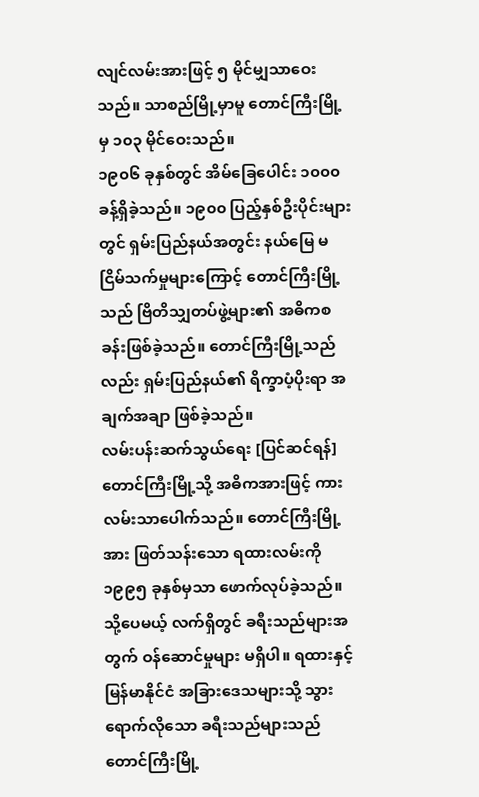လျင်လမ်းအားဖြင့် ၅ မိုင်မျှသာဝေးသည်။ သာစည်မြို့မှာမူ တောင်ကြီးမြို့မှ ၁၀၃ မိုင်ဝေးသည်။
၁၉၀၆ ခုနှစ်တွင် အိမ်ခြေပေါင်း ၁၀၀၀ ခန့်ရှိခဲ့သည်။ ၁၉၀၀ ပြည့်နှစ်ဦးပိုင်းများတွင် ရှမ်းပြည်နယ်အတွင်း နယ်မြေ မငြိမ်သက်မှုများကြောင့် တောင်ကြီးမြို့သည် ဗြိတိသျှတပ်ဖွဲ့များ၏ အဓိကစခန်းဖြစ်ခဲ့သည်။ တောင်ကြီးမြို့သည်လည်း ရှမ်းပြည်နယ်၏ ရိက္ခာပံ့ပိုးရာ အချက်အချာ ဖြစ်ခဲ့သည်။
လမ်းပန်းဆက်သွယ်ရေး [ပြင်ဆင်ရန်]
တောင်ကြီးမြို့သို့ အဓိကအားဖြင့် ကားလမ်းသာပေါက်သည်။ တောင်ကြီးမြို့အား ဖြတ်သန်းသော ရထားလမ်းကို ၁၉၉၅ ခုနှစ်မှသာ ဖောက်လုပ်ခဲ့သည်။ သို့ပေမယ့် လက်ရှိတွင် ခရီးသည်များအတွက် ဝန်ဆောင်မှုများ မရှိပါ။ ရထားနှင့် မြန်မာနိုင်ငံ အခြားဒေသများသို့ သွားရောက်လိုသော ခရီးသည်များသည် တောင်ကြီးမြို့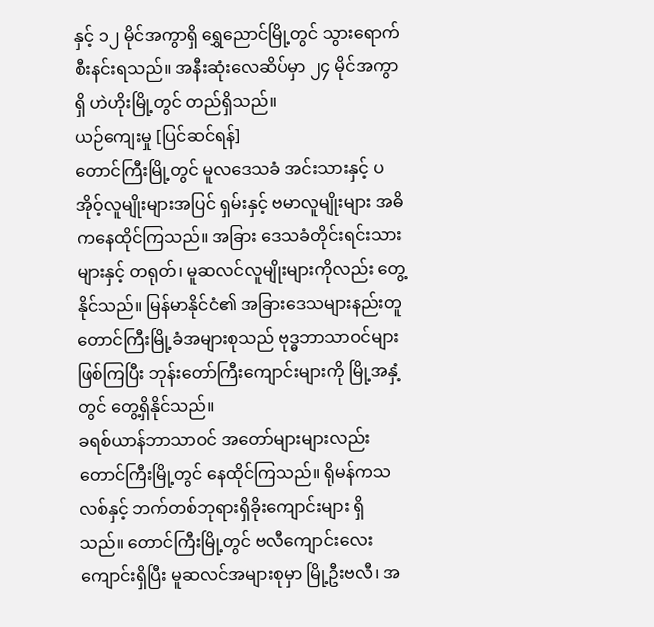နှင့် ၁၂ မိုင်အကွာရှိ ရွှေညောင်မြို့တွင် သွားရောက် စီးနင်းရသည်။ အနီးဆုံးလေဆိပ်မှာ ၂၄ မိုင်အကွာရှိ ဟဲဟိုးမြို့တွင် တည်ရှိသည်။
ယဉ်ကျေးမှု [ပြင်ဆင်ရန်]
တောင်ကြီးမြို့တွင် မူလဒေသခံ အင်းသားနှင့် ပအိုဝ့်လူမျိုးများအပြင် ရှမ်းနှင့် ဗမာလူမျိုးများ အဓိကနေထိုင်ကြသည်။ အခြား ဒေသခံတိုင်းရင်းသားများနှင့် တရုတ်၊ မူဆလင်လူမျိုးများကိုလည်း တွေ့နိုင်သည်။ မြန်မာနိုင်ငံ၏ အခြားဒေသများနည်းတူ တောင်ကြီးမြို့ခံအများစုသည် ဗုဒ္ဓဘာသာဝင်များဖြစ်ကြပြီး ဘုန်းတော်ကြီးကျောင်းများကို မြို့အနှံ့တွင် တွေ့ရှိနိုင်သည်။
ခရစ်ယာန်ဘာသာဝင် အတော်များများလည်း တောင်ကြီးမြို့တွင် နေထိုင်ကြသည်။ ရိုမန်ကသလစ်နှင့် ဘက်တစ်ဘုရားရှိခိုးကျောင်းများ ရှိသည်။ တောင်ကြီးမြို့တွင် ဗလီကျောင်းလေးကျောင်းရှိပြီး မူဆလင်အများစုမှာ မြို့ဦးဗလီ၊ အ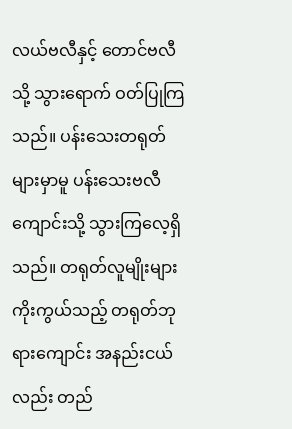လယ်ဗလီနှင့် တောင်ဗလီသို့ သွားရောက် ဝတ်ပြုကြသည်။ ပန်းသေးတရုတ်များမှာမူ ပန်းသေးဗလီကျောင်းသို့ သွားကြလေ့ရှိသည်။ တရုတ်လူမျိုးများ ကိုးကွယ်သည့် တရုတ်ဘုရားကျောင်း အနည်းငယ်လည်း တည်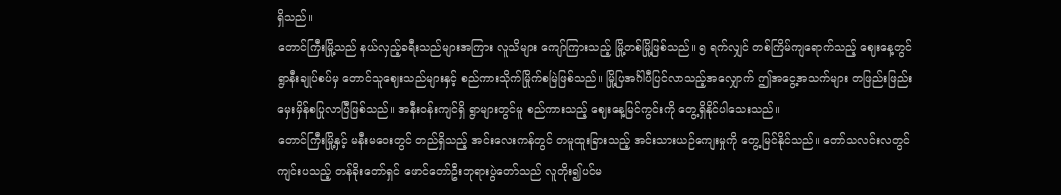ရှိသည်။
တောင်ကြီးမြို့သည် နယ်လှည့်ခရီးသည်များအကြား လူသိများ ကျော်ကြားသည့် မြို့တစ်မြို့ဖြစ်သည်။ ၅ ရက်လျှင် တစ်ကြိမ်ကျရောက်သည့် ဈေးနေ့တွင် ရွာနီးချုပ်စပ်မှ တောင်သူဈေးသည်များနှင့် စည်ကားသိုက်မြိုက်စမြဲဖြစ်သည်။ မြို့ပြအင်္ဂါပီပြင်လာသည့်အလျှောက် ဤအငွေ့အသက်များ တဖြည်းဖြည်း မှေးမှိန်စပြုလာပြီဖြစ်သည်။ အနီးဝန်းကျင်ရှိ ရွာများတွင်မူ စည်ကားသည့် ဈေးနေ့မြင်ကွင်းကို တွေ့ရှိနိုင်ပါသေးသည်။
တောင်ကြီးမြို့နှင့် မနီးမဝေးတွင် တည်ရှိသည့် အင်းလေးကန်တွင် တမူထူးခြားသည့် အင်းသားယဉ်ကျေးမှုကို တွေ့မြင်နိုင်သည်။ တော်သလင်းလတွင် ကျင်းပသည့် တန်ခိုးတော်ရှင် ဖောင်တော်ဦးဘုရားပွဲတော်သည် လူတိုး၍ပင်မ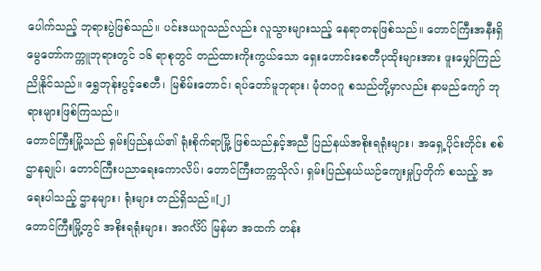ပေါက်သည့် ဘုရားပွဲဖြစ်သည်။ ပင်းဒယဂူသည်လည်း လူသွားများသည့် နေရာတခုဖြစ်သည်။ တောင်ကြီးအနီးရှိ မွေတော်ကက္ကူဘုရားတွင် ၁၆ ရာစုတွင် တည်ထားကိုးကွယ်သော ရှေးဟောင်းစေတီပုထိုးများအား ဖူးမျှော်ကြည်ညိုနိုင်သည်။ ရွှေဘုန်းပွင့်စေတီ၊ မြစိမ်းတောင်၊ ရပ်တော်မူဘုရား၊ မုံတဝဂူ စသည်တို့မှာလည်း နာမည်ကျော် ဘုရားများဖြစ်ကြသည်။
တောင်ကြီးမြို့သည် ရှမ်းပြည်နယ်၏ ရုံးစိုက်ရာမြို့ ဖြစ်သည်နှင့်အညီ ပြည်နယ်အစိုးရရုံးများ၊ အရှေ့ပိုင်းတိုင်း စစ်ဌာနချုပ်၊ တောင်ကြီးပညာရေးကောလိပ်၊ တောင်ကြီးတက္ကသိုလ်၊ ရှမ်းပြည်နယ်ယဉ်ကျေးမှုပြတိုက် စသည့် အရေးပါသည့် ဌာနများ၊ ရုံးများ တည်ရှိသည်။[၂]
တောင်ကြီးမြို့တွင် အစိုးရရုံးများ၊ အဂင်္လိပ် မြန်မာ အထက် တန်း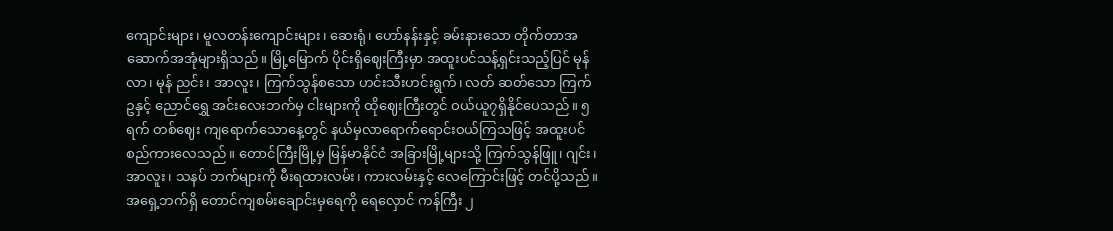ကျောင်းများ၊ မူလတန်းကျောင်းများ၊ ဆေးရုံ၊ ဟော်နန်းနှင့် ခမ်းနားသော တိုက်တာအဆောက်အအုံများရှိသည်။ မြို့မြောက် ပိုင်းရှိဈေးကြီးမှာ အထူးပင်သန့်ရှင်းသည့်ပြင် မုန်လာ၊ မုန် ညင်း၊ အာလူး၊ ကြက်သွန်စသော ဟင်းသီးဟင်းရွက်၊ လတ် ဆတ်သော ကြက်ဥနှင့် ညောင်ရွှေ အင်းလေးဘက်မှ ငါးများကို ထိုဈေးကြီးတွင် ဝယ်ယူ၇ရှိနိုင်ပေသည်။ ၅ ရက် တစ်ဈေး ကျရောက်သောနေ့တွင် နယ်မှလာရောက်ရောင်းဝယ်ကြသဖြင့် အထူးပင် စည်ကားလေသည်။ တောင်ကြီးမြို့မှ မြန်မာနိုင်ငံ အခြားမြို့များသို့ ကြက်သွန်ဖြူ၊ ဂျင်း၊ အာလူး၊ သနပ် ဘက်များကို မီးရထားလမ်း၊ ကားလမ်းနှင့် လေကြောင်းဖြင့် တင်ပို့သည်။
အရှေ့ဘက်ရှိ တောင်ကျစမ်းချောင်းမှရေကို ရေလှောင် ကန်ကြီး ၂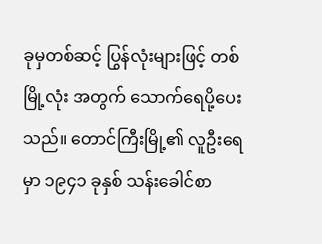ခုမှတစ်ဆင့် ပြွန်လုံးများဖြင့် တစ်မြို့လုံး အတွက် သောက်ရေပို့ပေးသည်။ တောင်ကြီးမြို့၏ လူဦးရေမှာ ၁၉၄၁ ခုနှစ် သန်းခေါင်စာ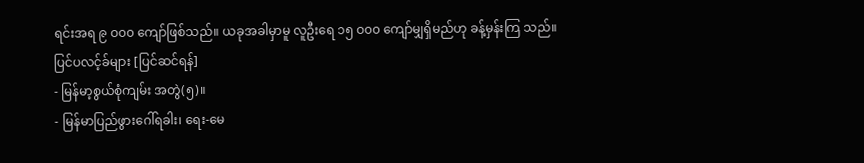ရင်းအရ ၉ ဝ၀၀ ကျော်ဖြစ်သည်။ ယခုအခါမှာမူ လူဦးရေ ၁၅ ဝ၀၀ ကျော်မျှရှိမည်ဟု ခန့်မှန်းကြ သည်။
ပြင်ပလင့်ခ်များ [ပြင်ဆင်ရန်]
- မြန်မာ့စွယ်စုံကျမ်း အတွဲ(၅)။
- မြန်မာပြည်ဖွားဂေါ်ရခါး၊ ရေး-မေ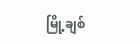မြို့ချစ်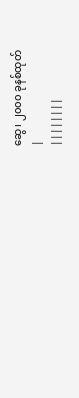ဆွေ၊ ၂၀၀၀ ခုနစ်ထုတ်
|
||||||||